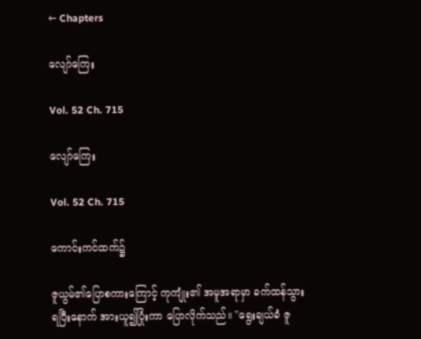← Chapters

လျော်ကြေး

Vol. 52 Ch. 715

လျော်ကြေး

Vol. 52 Ch. 715

ကောင်းကင်ထက်၌

ဇူယွမ်၏ပြောစကားကြောင့် ကုကျုံး၏ အမူအရာမှာ ခက်ထန်သွားရပြီးနောက် အားယူ၍ပြုံးကာ ပြောလိုက်သည်။ "ရွေးချယ်ခံ ဇူ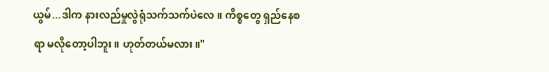ယွမ်...ဒါက နားလည်မှုလွဲရုံသက်သက်ပဲလေ။ ကိစ္စတွေ ရှည်နေစရာ မလိုတော့ပါဘူး။ ဟုတ်တယ်မလား။"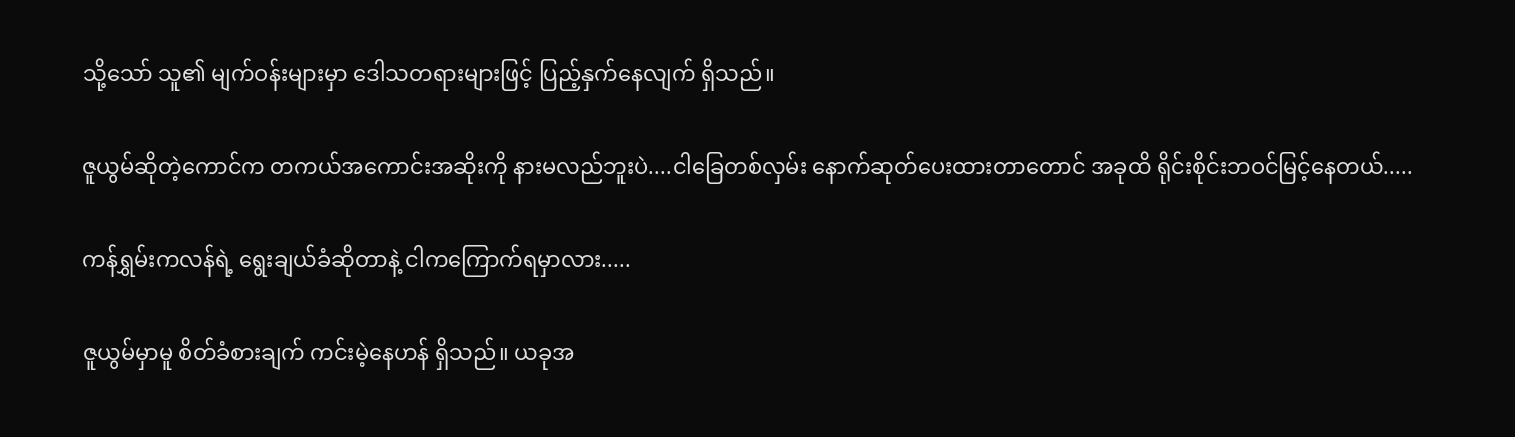သို့သော် သူ၏ မျက်ဝန်းများမှာ ဒေါသတရားများဖြင့် ပြည့်နှက်နေလျက် ရှိသည်။

ဇူယွမ်ဆိုတဲ့ကောင်က တကယ်အကောင်းအဆိုးကို နားမလည်ဘူးပဲ....ငါခြေတစ်လှမ်း နောက်ဆုတ်ပေးထားတာတောင် အခုထိ ရိုင်းစိုင်းဘဝင်မြင့်နေတယ်.....

ကန်ရွှမ်းကလန်ရဲ့ ရွေးချယ်ခံဆိုတာနဲ့ ငါကကြောက်ရမှာလား.....

ဇူယွမ်မှာမူ စိတ်ခံစားချက် ကင်းမဲ့နေဟန် ရှိသည်။ ယခုအ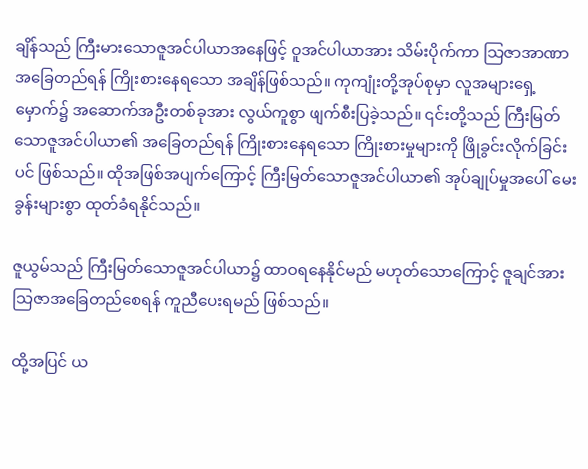ချိန်သည် ကြီးမားသောဇူအင်ပါယာအနေဖြင့် ဝူအင်ပါယာအား သိမ်းပိုက်ကာ သြဇာအာဏာ အခြေတည်ရန် ကြိုးစားနေရသော အချိန်ဖြစ်သည်။ ကုကျုံးတို့အုပ်စုမှာ လူအများရှေ့မှောက်၌ အဆောက်အဦးတစ်ခုအား လွယ်ကူစွာ ဖျက်စီးပြခဲ့သည်။ ၎င်းတို့သည် ကြီးမြတ်သောဇူအင်ပါယာ၏ အခြေတည်ရန် ကြိုးစားနေရသော ကြိုးစားမှုများကို ဖြိုခွင်းလိုက်ခြင်းပင် ဖြစ်သည်။ ထိုအဖြစ်အပျက်ကြောင့် ကြီးမြတ်သောဇူအင်ပါယာ၏ အုပ်ချုပ်မှုအပေါ် မေးခွန်းများစွာ ထုတ်ခံရနိုင်သည်။

ဇူယွမ်သည် ကြီးမြတ်သောဇူအင်ပါယာ၌ ထာဝရနေနိုင်မည် မဟုတ်သောကြောင့် ဇူချင်အား သြဇာအခြေတည်စေရန် ကူညီပေးရမည် ဖြစ်သည်။

ထို့အပြင် ယ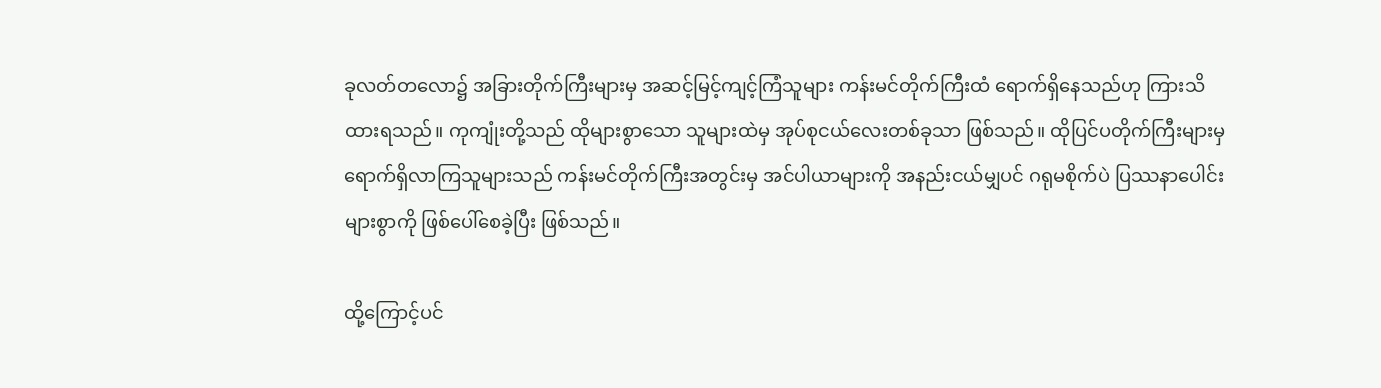ခုလတ်တလော၌ အခြားတိုက်ကြီးများမှ အဆင့်မြင့်ကျင့်ကြံသူများ ကန်းမင်တိုက်ကြီးထံ ရောက်ရှိနေသည်ဟု ကြားသိထားရသည်။ ကုကျုံးတို့သည် ထိုများစွာသော သူများထဲမှ အုပ်စုငယ်လေးတစ်ခုသာ ဖြစ်သည်။ ထိုပြင်ပတိုက်ကြီးများမှ ရောက်ရှိလာကြသူများသည် ကန်းမင်တိုက်ကြီးအတွင်းမှ အင်ပါယာများကို အနည်းငယ်မျှပင် ဂရုမစိုက်ပဲ ပြဿနာပေါင်းများစွာကို ဖြစ်ပေါ်စေခဲ့ပြီး ဖြစ်သည်။

ထို့ကြောင့်ပင်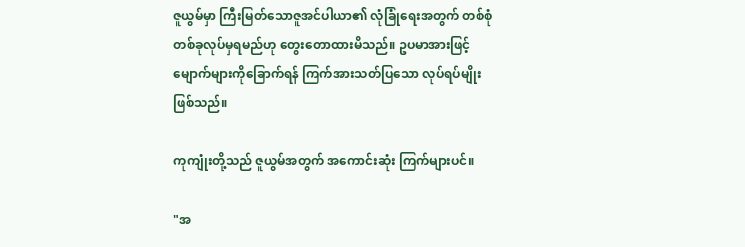ဇူယွမ်မှာ ကြီးမြတ်သောဇူအင်ပါယာ၏ လုံခြုံရေးအတွက် တစ်စုံတစ်ခုလုပ်မှရမည်ဟု တွေးတောထားမိသည်။ ဥပမာအားဖြင့် မျောက်များကိုခြောက်ရန် ကြက်အားသတ်ပြသော လုပ်ရပ်မျိုး ဖြစ်သည်။

ကုကျုံးတို့သည် ဇူယွမ်အတွက် အကောင်းဆုံး ကြက်များပင်။

"အ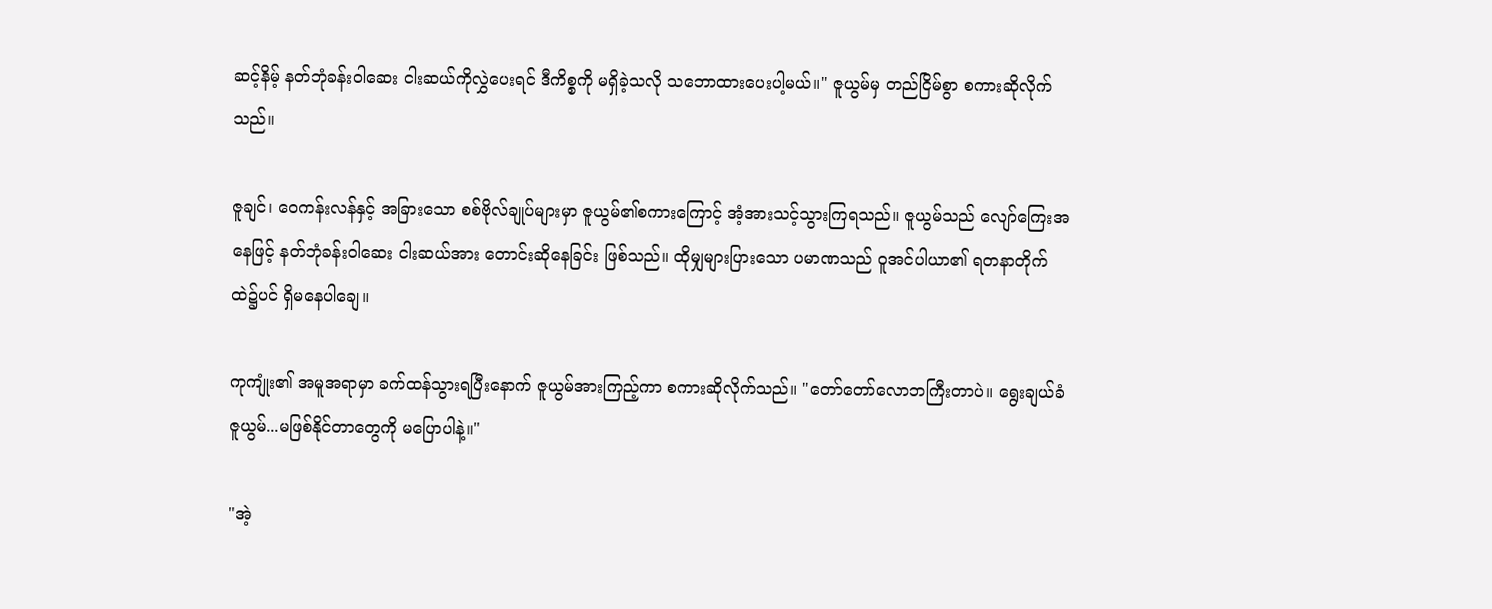ဆင့်နိမ့် နတ်ဘုံခန်းဝါဆေး ငါးဆယ်ကိုလွှဲပေးရင် ဒီကိစ္စကို မရှိခဲ့သလို သဘောထားပေးပါ့မယ်။" ဇူယွမ်မှ တည်ငြိမ်စွာ စကားဆိုလိုက်သည်။

ဇူချင်၊ ဝေကန်းလန်နှင့် အခြားသော စစ်ဗိုလ်ချုပ်များမှာ ဇူယွမ်၏စကားကြောင့် အံ့အားသင့်သွားကြရသည်။ ဇူယွမ်သည် လျော်ကြေးအနေဖြင့် နတ်ဘုံခန်းဝါဆေး ငါးဆယ်အား တောင်းဆိုနေခြင်း ဖြစ်သည်။ ထိုမျှများပြားသော ပမာဏသည် ဝူအင်ပါယာ၏ ရတနာတိုက်ထဲ၌ပင် ရှိမနေပါချေ။

ကုကျုံး၏ အမူအရာမှာ ခက်ထန်သွားရပြီးနောက် ဇူယွမ်အားကြည့်ကာ စကားဆိုလိုက်သည်။ "တော်တော်လောဘကြီးတာပဲ။ ရွေးချယ်ခံ ဇူယွမ်...မဖြစ်နိုင်တာတွေကို မပြောပါနဲ့။"

"အဲ့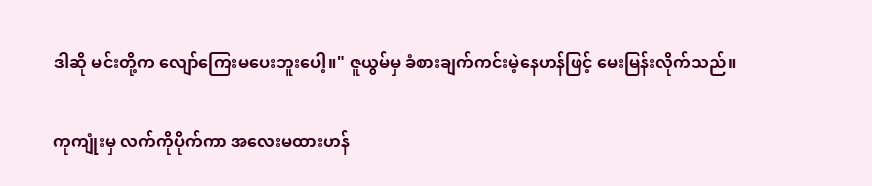ဒါဆို မင်းတို့က လျော်ကြေးမပေးဘူးပေါ့။" ဇူယွမ်မှ ခံစားချက်ကင်းမဲ့နေဟန်ဖြင့် မေးမြန်းလိုက်သည်။

ကုကျုံးမှ လက်ကိုပိုက်ကာ အလေးမထားဟန်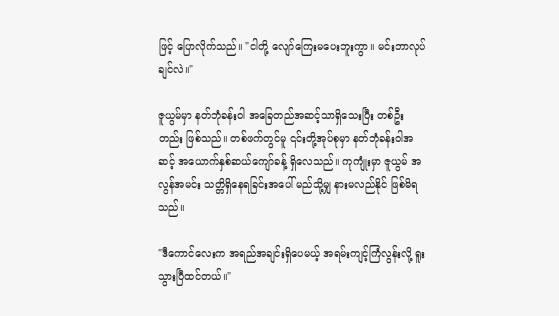ဖြင့် ပြောလိုက်သည်။ "ငါတို့ လျော်ကြေးမပေးဘူးကွာ။ မင်းဘာလုပ်ချင်လဲ။"

ဇူယွမ်မှာ နတ်ဘုံခန်းဝါ အခြေတည်အဆင့်သာရှိသေးပြီး တစ်ဦးတည်း ဖြစ်သည်။ တစ်ဖက်တွင်မူ ၎င်းတို့အုပ်စုမှာ နတ်ဘုံခန်းဝါအဆင့် အယောက်နှစ်ဆယ်ကျော်ခန့် ရှိလေသည်။ ကုကျုံးမှာ ဇူယွမ် အလွန်အမင်း သတ္တိရှိနေရခြင်းအပေါ် မည်သို့မျှ နားမလည်နိုင် ဖြစ်မိရသည်။

"ဒီကောင်လေးက အရည်အချင်းရှိပေမယ့် အရမ်းကျင့်ကြံလွန်းလို့ ရူးသွားပြီထင်တယ်။"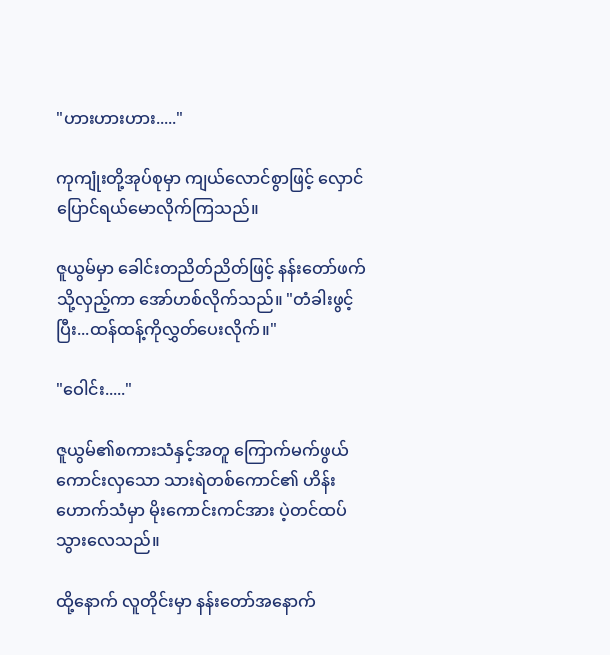"ဟားဟားဟား....."

ကုကျုံးတို့အုပ်စုမှာ ကျယ်လောင်စွာဖြင့် လှောင်ပြောင်ရယ်မောလိုက်ကြသည်။

ဇူယွမ်မှာ ခေါင်းတညိတ်ညိတ်ဖြင့် နန်းတော်ဖက်သို့လှည့်ကာ အော်ဟစ်လိုက်သည်။ "တံခါးဖွင့်ပြီး...ထန်ထန့်ကိုလွှတ်ပေးလိုက်။"

"ဝေါင်း....."

ဇူယွမ်၏စကားသံနှင့်အတူ ကြောက်မက်ဖွယ်ကောင်းလှသော သားရဲတစ်ကောင်၏ ဟိန်းဟောက်သံမှာ မိုးကောင်းကင်အား ပဲ့တင်ထပ်သွားလေသည်။

ထို့နောက် လူတိုင်းမှာ နန်းတော်အနောက်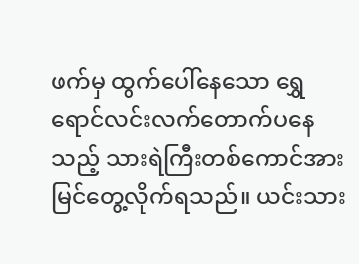ဖက်မှ ထွက်ပေါ်နေသော ရွှေရောင်လင်းလက်တောက်ပနေသည့် သားရဲကြီးတစ်ကောင်အား မြင်တွေ့လိုက်ရသည်။ ယင်းသား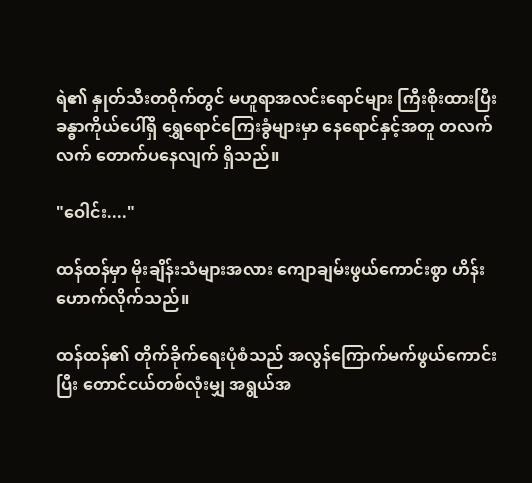ရဲ၏ နှုတ်သီးတဝိုက်တွင် မဟူရာအလင်းရောင်များ ကြီးစိုးထားပြီး ခန္ဓာကိုယ်ပေါ်ရှိ ရွှေရောင်ကြေးခွံများမှာ နေရောင်နှင့်အတူ တလက်လက် တောက်ပနေလျက် ရှိသည်။

"ဝေါင်း...."

ထန်ထန်မှာ မိုးချိန်းသံများအလား ကျောချမ်းဖွယ်ကောင်းစွာ ဟိန်းဟောက်လိုက်သည်။

ထန်ထန်၏ တိုက်ခိုက်ရေးပုံစံသည် အလွန်ကြောက်မက်ဖွယ်ကောင်းပြီး တောင်ငယ်တစ်လုံးမျှ အရွယ်အ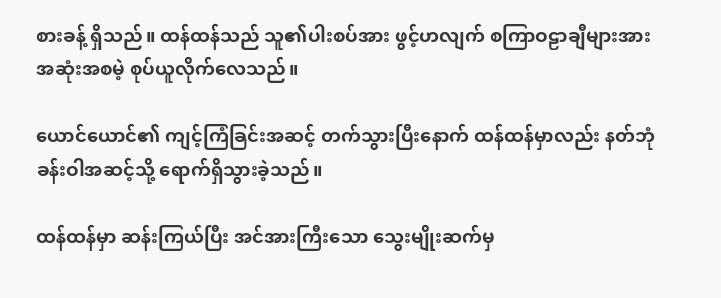စားခန့် ရှိသည်။ ထန်ထန်သည် သူ၏ပါးစပ်အား ဖွင့်ဟလျက် စကြာဝဠာချီများအား အဆုံးအစမဲ့ စုပ်ယူလိုက်လေသည်။

ယောင်ယောင်၏ ကျင့်ကြံခြင်းအဆင့် တက်သွားပြီးနောက် ထန်ထန်မှာလည်း နတ်ဘုံခန်းဝါအဆင့်သို့ ရောက်ရှိသွားခဲ့သည်။

ထန်ထန်မှာ ဆန်းကြယ်ပြီး အင်အားကြီးသော သွေးမျိုးဆက်မှ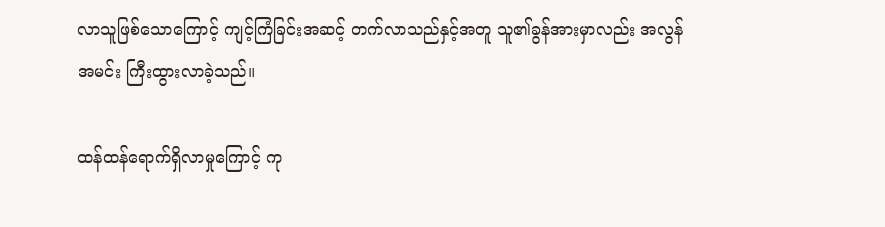လာသူဖြစ်သောကြောင့် ကျင့်ကြံခြင်းအဆင့် တက်လာသည်နှင့်အတူ သူ၏ခွန်အားမှာလည်း အလွန်အမင်း ကြီးထွားလာခဲ့သည်။

ထန်ထန်ရောက်ရှိလာမှုကြောင့် ကု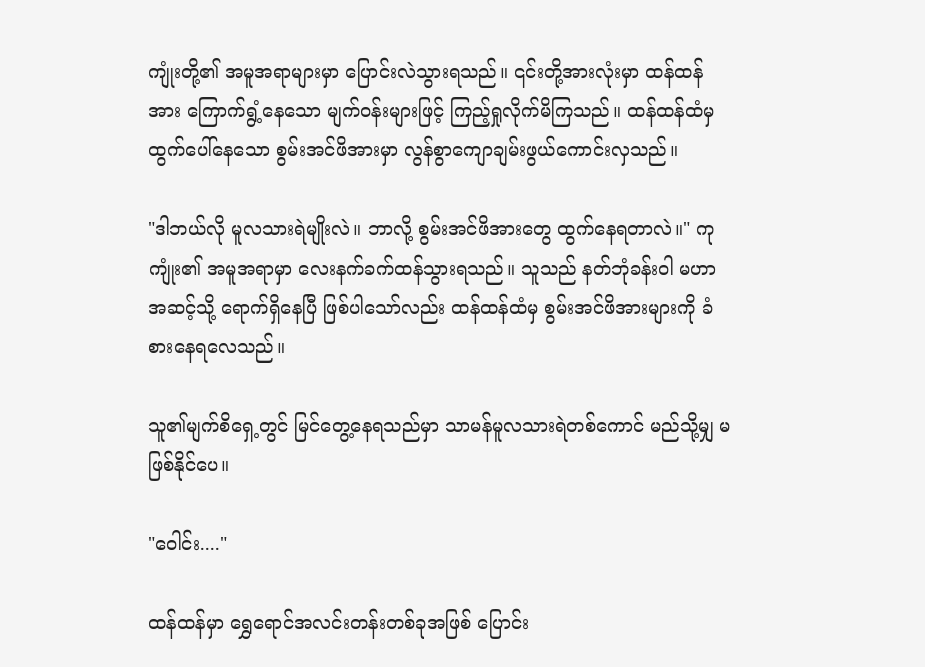ကျုံးတို့၏ အမူအရာများမှာ ပြောင်းလဲသွားရသည်။ ၎င်းတို့အားလုံးမှာ ထန်ထန်အား ကြောက်ရွံ့နေသော မျက်ဝန်းများဖြင့် ကြည့်ရှုလိုက်မိကြသည်။ ထန်ထန်ထံမှ ထွက်ပေါ်နေသော စွမ်းအင်ဖိအားမှာ လွန်စွာကျောချမ်းဖွယ်ကောင်းလှသည်။

"ဒါဘယ်လို မူလသားရဲမျိုးလဲ။ ဘာလို့ စွမ်းအင်ဖိအားတွေ ထွက်နေရတာလဲ။" ကုကျုံး၏ အမူအရာမှာ လေးနက်ခက်ထန်သွားရသည်။ သူသည် နတ်ဘုံခန်းဝါ မဟာအဆင့်သို့ ရောက်ရှိနေပြီ ဖြစ်ပါသော်လည်း ထန်ထန်ထံမှ စွမ်းအင်ဖိအားများကို ခံစားနေရလေသည်။

သူ၏မျက်စိရှေ့တွင် မြင်တွေ့နေရသည်မှာ သာမန်မူလသားရဲတစ်ကောင် မည်သို့မျှ မဖြစ်နိုင်ပေ။

"ဝေါင်း...."

ထန်ထန်မှာ ရွှေရောင်အလင်းတန်းတစ်ခုအဖြစ် ပြောင်း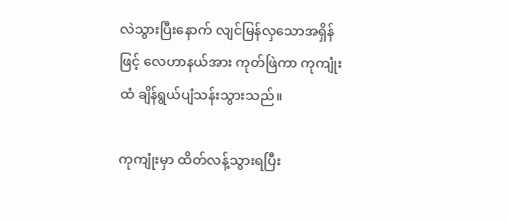လဲသွားပြီးနောက် လျင်မြန်လှသောအရှိန်ဖြင့် လေဟာနယ်အား ကုတ်ဖြဲကာ ကုကျုံးထံ ချိန်ရွယ်ပျံသန်းသွားသည်။

ကုကျုံးမှာ ထိတ်လန့်သွားရပြီး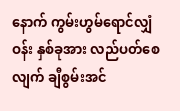နောက် ကွမ်းဟွမ်ရောင်လျှံဝန်း နှစ်ခုအား လည်ပတ်စေလျက် ချီစွမ်းအင်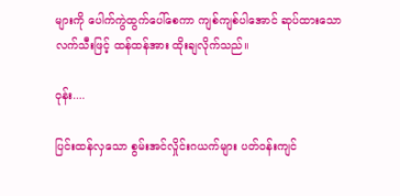များကို ပေါက်ကွဲထွက်ပေါ်စေကာ ကျစ်ကျစ်ပါအောင် ဆုပ်ထားသော လက်သီးဖြင့် ထန်ထန်အား ထိုးချလိုက်သည်။

ဝုန်း....

ပြင်းထန်လှသော စွမ်းအင်လှိုင်းဂယက်များ ပတ်ဝန်းကျင်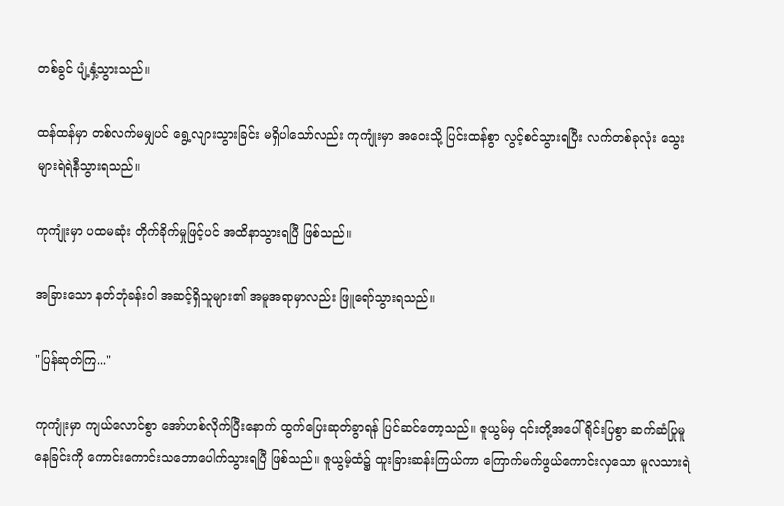တစ်ခွင် ပျံ့နှံ့သွားသည်။

ထန်ထန်မှာ တစ်လက်မမျှပင် ရွေ့လျားသွားခြင်း မရှိပါသော်လည်း ကုကျုံးမှာ အဝေးသို့ ပြင်းထန်စွာ လွင့်စင်သွားရပြီး လက်တစ်ခုလုံး သွေးများရဲရဲနီသွားရသည်။

ကုကျုံးမှာ ပထမဆုံး တိုက်ခိုက်မှုဖြင့်ပင် အထိနာသွားရပြီ ဖြစ်သည်။

အခြားသော နတ်ဘုံခန်းဝါ အဆင့်ရှိသူများ၏ အမူအရာမှာလည်း ဖြူရော်သွားရသည်။

"ပြန်ဆုတ်ကြ..."

ကုကျုံးမှာ ကျယ်လောင်စွာ အော်ဟစ်လိုက်ပြီးနောက် ထွက်ပြေးဆုတ်ခွာရန် ပြင်ဆင်တော့သည်။ ဇူယွမ်မှ ၎င်းတို့အပေါ် ရိုင်းပြစွာ ဆက်ဆံပြုမူနေခြင်းကို ကောင်းကောင်းသဘောပေါက်သွားရပြီ ဖြစ်သည်။ ဇူယွမ့်ထံ၌ ထူးခြားဆန်းကြယ်ကာ ကြောက်မက်ဖွယ်ကောင်းလှသော မူလသားရဲ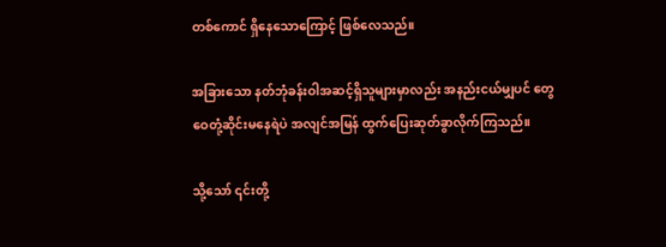တစ်ကောင် ရှိနေသောကြောင့် ဖြစ်လေသည်။

အခြားသော နတ်ဘုံခန်းဝါအဆင့်ရှိသူများမှာလည်း အနည်းငယ်မျှပင် တွေဝေတုံ့ဆိုင်းမနေရဲပဲ အလျင်အမြန် ထွက်ပြေးဆုတ်ခွာလိုက်ကြသည်။

သို့သော် ၎င်းတို့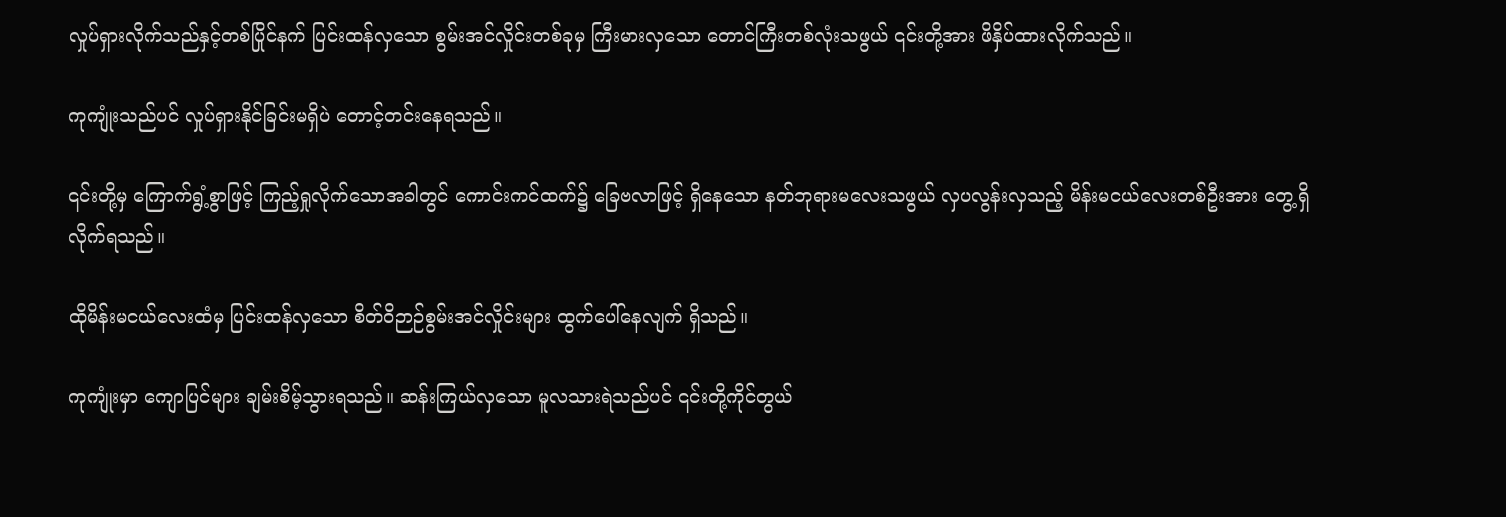လှုပ်ရှားလိုက်သည်နှင့်တစ်ပြိုင်နက် ပြင်းထန်လှသော စွမ်းအင်လှိုင်းတစ်ခုမှ ကြီးမားလှသော တောင်ကြီးတစ်လုံးသဖွယ် ၎င်းတို့အား ဖိနှိပ်ထားလိုက်သည်။

ကုကျုံးသည်ပင် လှုပ်ရှားနိုင်ခြင်းမရှိပဲ တောင့်တင်းနေရသည်။

၎င်းတို့မှ ကြောက်ရွံ့စွာဖြင့် ကြည့်ရှုလိုက်သောအခါတွင် ကောင်းကင်ထက်၌ ခြေဗလာဖြင့် ရှိနေသော နတ်ဘုရားမလေးသဖွယ် လှပလွန်းလှသည့် မိန်းမငယ်လေးတစ်ဦးအား တွေ့ရှိလိုက်ရသည်။

ထိုမိန်းမငယ်လေးထံမှ ပြင်းထန်လှသော စိတ်ဝိဉာဉ်စွမ်းအင်လှိုင်းများ ထွက်ပေါ်နေလျက် ရှိသည်။

ကုကျုံးမှာ ကျောပြင်များ ချမ်းစိမ့်သွားရသည်။ ဆန်းကြယ်လှသော မူလသားရဲသည်ပင် ၎င်းတို့ကိုင်တွယ်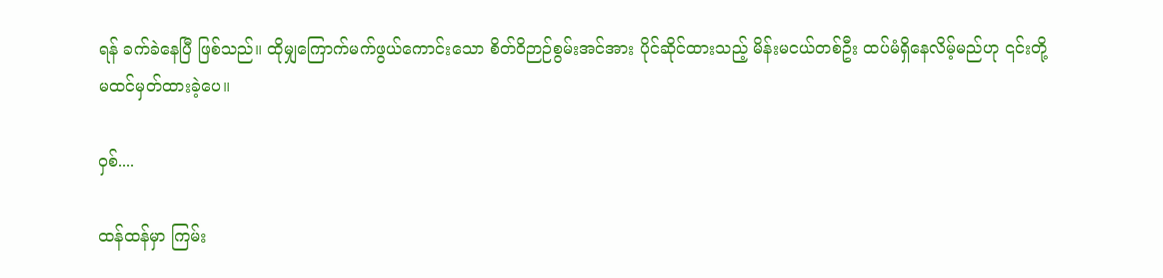ရန် ခက်ခဲနေပြီ ဖြစ်သည်။ ထိုမျှကြောက်မက်ဖွယ်ကောင်းသော စိတ်ဝိဉာဉ်စွမ်းအင်အား ပိုင်ဆိုင်ထားသည့် မိန်းမငယ်တစ်ဦး ထပ်မံရှိနေလိမ့်မည်ဟု ၎င်းတို့မထင်မှတ်ထားခဲ့ပေ။

ဝှစ်....

ထန်ထန်မှာ ကြမ်း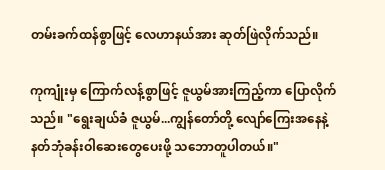တမ်းခက်ထန်စွာဖြင့် လေဟာနယ်အား ဆုတ်ဖြဲလိုက်သည်။

ကုကျုံးမှ ကြောက်လန့်စွာဖြင့် ဇူယွမ်အားကြည့်ကာ ပြောလိုက်သည်။ "ရွေးချယ်ခံ ဇူယွမ်...ကျွန်တော်တို့ လျော်ကြေးအနေနဲ့ နတ်ဘုံခန်းဝါဆေးတွေပေးဖို့ သဘောတူပါတယ်။"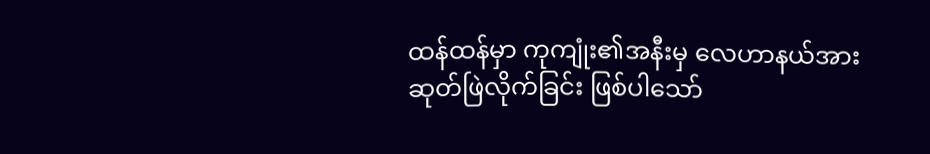ထန်ထန်မှာ ကုကျုံး၏အနီးမှ လေဟာနယ်အား ဆုတ်ဖြဲလိုက်ခြင်း ဖြစ်ပါသော်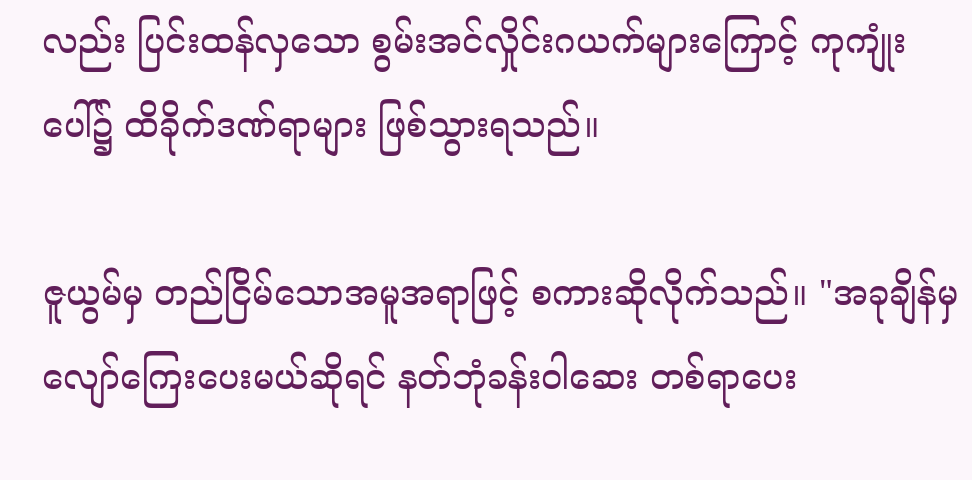လည်း ပြင်းထန်လှသော စွမ်းအင်လှိုင်းဂယက်များကြောင့် ကုကျုံးပေါ်၌ ထိခိုက်ဒဏ်ရာများ ဖြစ်သွားရသည်။

ဇူယွမ်မှ တည်ငြိမ်သောအမူအရာဖြင့် စကားဆိုလိုက်သည်။ "အခုချိန်မှ လျော်ကြေးပေးမယ်ဆိုရင် နတ်ဘုံခန်းဝါဆေး တစ်ရာပေး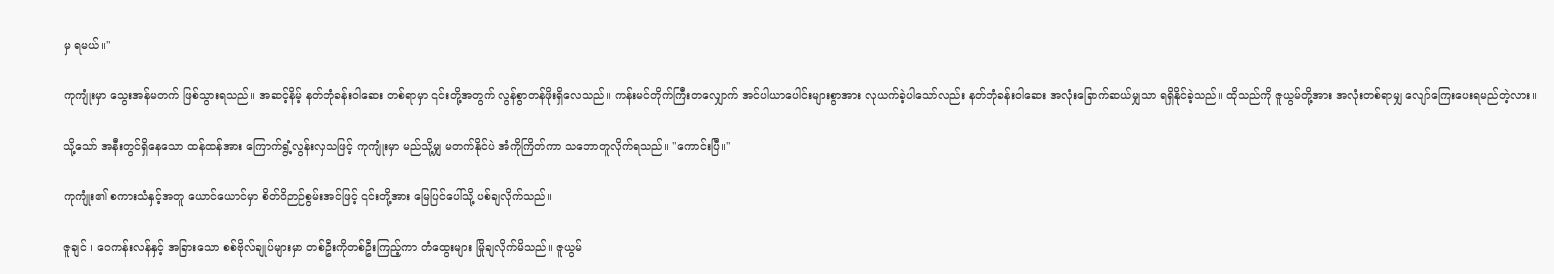မှ ရမယ်။"

ကုကျုံးမှာ သွေးအန်မတက် ဖြစ်သွားရသည်။ အဆင့်နိမ့် နတ်ဘုံခန်းဝါဆေး တစ်ရာမှာ ၎င်းတို့အတွက် လွန်စွာတန်ဖိုးရှိလေသည်။ ကန်းမင်တိုက်ကြီးတလျှောက် အင်ပါယာပေါင်းများစွာအား လုယက်ခဲ့ပါသော်လည်း နတ်ဘုံခန်းဝါဆေး အလုံးခြောက်ဆယ်မျှသာ ရရှိနိုင်ခဲ့သည်။ ထိုသည်ကို ဇူယွမ်တို့အား အလုံးတစ်ရာမျှ လျော်ကြေးပေးရမည်တဲ့လား။

သို့သော် အနီးတွင်ရှိနေသော ထန်ထန်အား ကြောက်ရွံ့လွန်းလှသဖြင့် ကုကျုံးမှာ မည်သို့မျှ မတက်နိုင်ပဲ အံကိုကြိတ်ကာ သဘောတူလိုက်ရသည်။ "ကောင်းပြီ။"

ကုကျုံး၏ စကားသံနှင့်အတူ ယောင်ယောင်မှာ စိတ်ဝိဉာဉ်စွမ်းအင်ဖြင့် ၎င်းတို့အား မြေပြင်ပေါ်သို့ ပစ်ချလိုက်သည်။

ဇူချင် ၊ ဝေကန်းလန်နှင့် အခြားသော စစ်ဗိုလ်ချုပ်များမှာ တစ်ဦးကိုတစ်ဦးကြည့်ကာ တံထွေးများ မြိုချလိုက်မိသည်။ ဇူယွမ်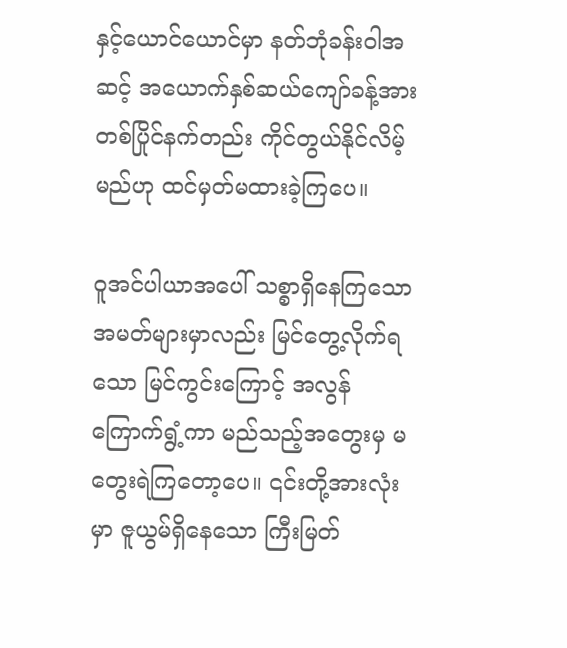နှင့်ယောင်ယောင်မှာ နတ်ဘုံခန်းဝါအဆင့် အယောက်နှစ်ဆယ်ကျော်ခန့်အား တစ်ပြိုင်နက်တည်း ကိုင်တွယ်နိုင်လိမ့်မည်ဟု ထင်မှတ်မထားခဲ့ကြပေ။

ဝူအင်ပါယာအပေါ် သစ္စာရှိနေကြသော အမတ်များမှာလည်း မြင်တွေ့လိုက်ရသော မြင်ကွင်းကြောင့် အလွန်ကြောက်ရွံ့ကာ မည်သည့်အတွေးမှ မတွေးရဲကြတော့ပေ။ ၎င်းတို့အားလုံးမှာ ဇူယွမ်ရှိနေသော ကြီးမြတ်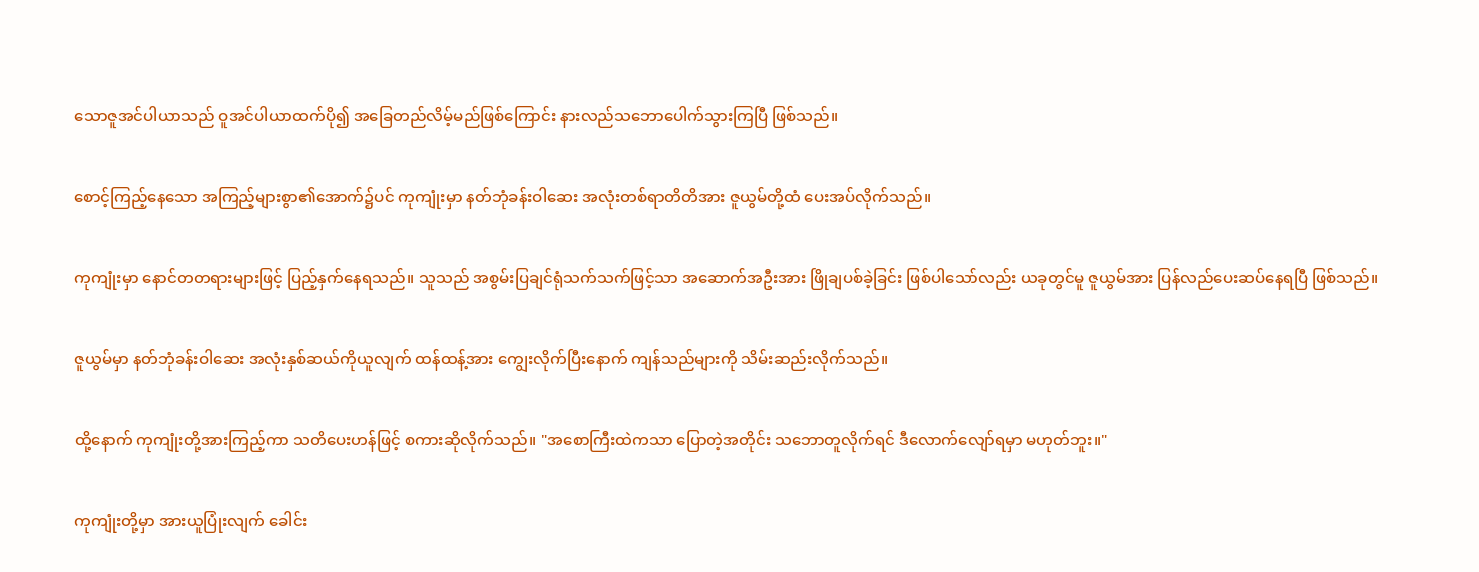သောဇူအင်ပါယာသည် ဝူအင်ပါယာထက်ပို၍ အခြေတည်လိမ့်မည်ဖြစ်ကြောင်း နားလည်သဘောပေါက်သွားကြပြီ ဖြစ်သည်။

စောင့်ကြည့်နေသော အကြည့်များစွာ၏အောက်၌ပင် ကုကျုံးမှာ နတ်ဘုံခန်းဝါဆေး အလုံးတစ်ရာတိတိအား ဇူယွမ်တို့ထံ ပေးအပ်လိုက်သည်။

ကုကျုံးမှာ နောင်တတရားများဖြင့် ပြည့်နှက်နေရသည်။ သူသည် အစွမ်းပြချင်ရုံသက်သက်ဖြင့်သာ အဆောက်အဦးအား ဖြိုချပစ်ခဲ့ခြင်း ဖြစ်ပါသော်လည်း ယခုတွင်မူ ဇူယွမ်အား ပြန်လည်ပေးဆပ်နေရပြီ ဖြစ်သည်။

ဇူယွမ်မှာ နတ်ဘုံခန်းဝါဆေး အလုံးနှစ်ဆယ်ကိုယူလျက် ထန်ထန့်အား ကျွေးလိုက်ပြီးနောက် ကျန်သည်များကို သိမ်းဆည်းလိုက်သည်။

ထို့နောက် ကုကျုံးတို့အားကြည့်ကာ သတိပေးဟန်ဖြင့် စကားဆိုလိုက်သည်။ "အစောကြီးထဲကသာ ပြောတဲ့အတိုင်း သဘောတူလိုက်ရင် ဒီလောက်လျော်ရမှာ မဟုတ်ဘူး။"

ကုကျုံးတို့မှာ အားယူပြုံးလျက် ခေါင်း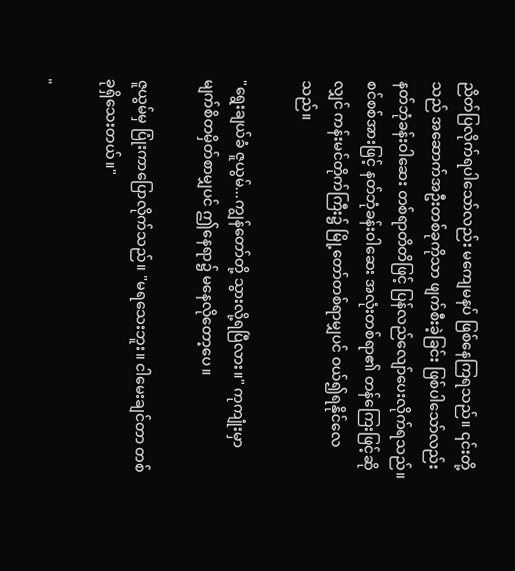ညိတ်ပြလိုက်ရပါသော်လည်း မကျေမနပ် ဖြစ်နေကြရသည်။ ၎င်းတို့သည် အဆောက်အဦးတစ်ခုကိုသာ ဖျက်စီးခဲ့ခြင်း ဖြစ်ပါသော်လည်း နတ်ဘုံခန်းဝါဆေး တစ်ရာတိတိဖြင့် ပြန်လည်လျော်ပေးလိုက်ရသည်။ စင်စစ်အားဖြင့် နတ်ဘုံခန်းဝါဆေး အလုံးတစ်ရာ၏ တန်ကြေးဖြင့်ဆိုလျှင် ကန်းမင်တိုက်ကြီး၌ မြို့တော်တစ်ရာမျှပင် ဝယ်၍ရနိုင်လေသည်။

"ရွေးချယ်ခံ ဇူယွမ်...ကျွန်တော်တို့ သွားလို့ရပြီလား။" ကုကျုံးမှာ မျက်စိတမှိတ်စာမျှပင် ဤနေရာ၌ မနေလိုတော့ပေ။

ဇူယွမ်မှ ပြုံးကာပြောလိုက်သည်။ "မရသေးဘူး။ ငါမေးချင်တာ တစ်ခုရှိသေးတယ်။"

"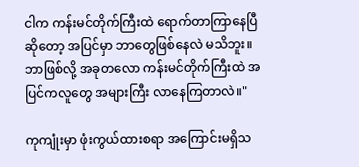ငါက ကန်းမင်တိုက်ကြီးထဲ ရောက်တာကြာနေပြီဆိုတော့ အပြင်မှာ ဘာတွေဖြစ်နေလဲ မသိဘူး။ ဘာဖြစ်လို့ အခုတလော ကန်းမင်တိုက်ကြီးထဲ အပြင်ကလူတွေ အများကြီး လာနေကြတာလဲ။"

ကုကျုံးမှာ ဖုံးကွယ်ထားစရာ အကြောင်းမရှိသ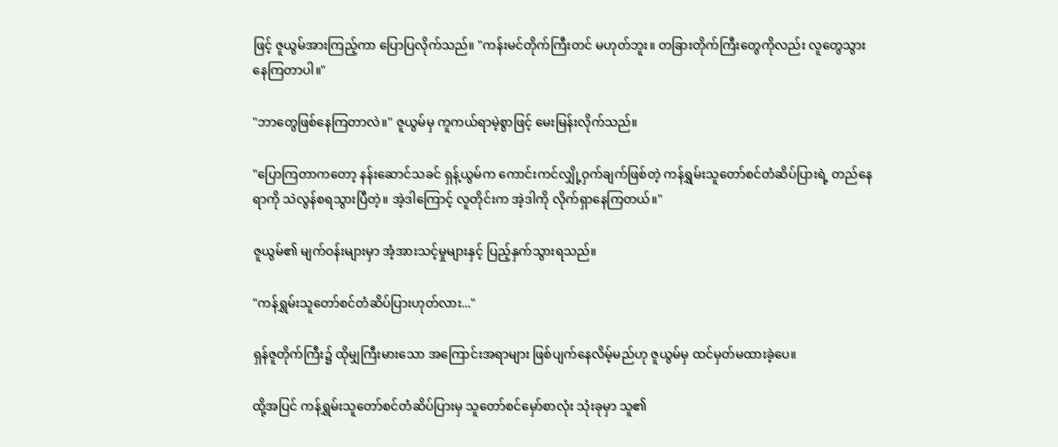ဖြင့် ဇူယွမ်အားကြည့်ကာ ပြောပြလိုက်သည်။ "ကန်းမင်တိုက်ကြီးတင် မဟုတ်ဘူး။ တခြားတိုက်ကြီးတွေကိုလည်း လူတွေသွားနေကြတာပါ။"

"ဘာတွေဖြစ်နေကြတာလဲ။" ဇူယွမ်မှ ကူကယ်ရာမဲ့စွာဖြင့် မေးမြန်းလိုက်သည်။

"ပြောကြတာကတော့ နန်းဆောင်သခင် ရှန့်ယွမ်က ကောင်းကင်လျှို့ဝှက်ချက်ဖြစ်တဲ့ ကန်ရွှမ်းသူတော်စင်တံဆိပ်ပြားရဲ့ တည်နေရာကို သဲလွန်စရသွားပြီတဲ့။ အဲ့ဒါကြောင့် လူတိုင်းက အဲ့ဒါကို လိုက်ရှာနေကြတယ်။"

ဇူယွမ်၏ မျက်ဝန်းများမှာ အံ့အားသင့်မှုများနှင့် ပြည့်နှက်သွားရသည်။

"ကန်ရွှမ်းသူတော်စင်တံဆိပ်ပြားဟုတ်လား..."

ရှန်ဇူတိုက်ကြီး၌ ထိုမျှကြီးမားသော အကြောင်းအရာများ ဖြစ်ပျက်နေလိမ့်မည်ဟု ဇူယွမ်မှ ထင်မှတ်မထားခဲ့ပေ။

ထို့အပြင် ကန်ရွှမ်းသူတော်စင်တံဆိပ်ပြားမှ သူတော်စင်မှော်စာလုံး သုံးခုမှာ သူ၏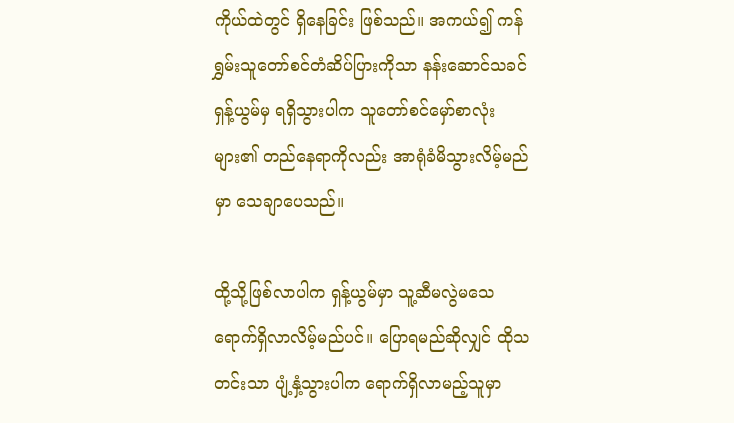ကိုယ်ထဲတွင် ရှိနေခြင်း ဖြစ်သည်။ အကယ်၍ ကန်ရွှမ်းသူတော်စင်တံဆိပ်ပြားကိုသာ နန်းဆောင်သခင် ရှန့်ယွမ်မှ ရရှိသွားပါက သူတော်စင်မှော်စာလုံးများ၏ တည်နေရာကိုလည်း အာရုံခံမိသွားလိမ့်မည်မှာ သေချာပေသည်။

ထို့သို့ဖြစ်လာပါက ရှန့်ယွမ်မှာ သူ့ဆီမလွဲမသေ ရောက်ရှိလာလိမ့်မည်ပင်။ ပြောရမည်ဆိုလျှင် ထိုသတင်းသာ ပျံ့နှံ့သွားပါက ရောက်ရှိလာမည့်သူမှာ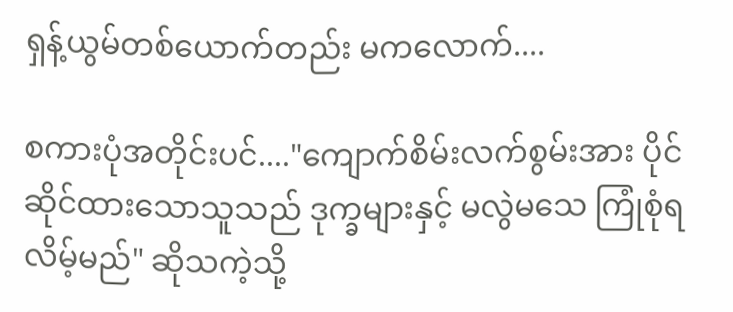ရှန့်ယွမ်တစ်ယောက်တည်း မကလောက်....

စကားပုံအတိုင်းပင်...."ကျောက်စိမ်းလက်စွမ်းအား ပိုင်ဆိုင်ထားသောသူသည် ဒုက္ခများနှင့် မလွဲမသေ ကြုံစုံရလိမ့်မည်" ဆိုသကဲ့သို့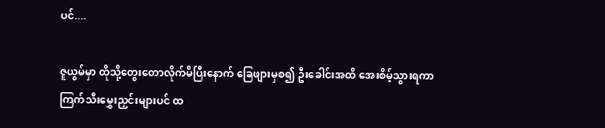ပင်....

ဇူယွမ်မှာ ထိုသို့တွေးတောလိုက်မိပြီးနောက် ခြေဖျားမှစ၍ ဦးခေါင်းအထိ အေးစိမ့်သွားရကာ ကြက်သီးမွှေးညှင်းများပင် ထ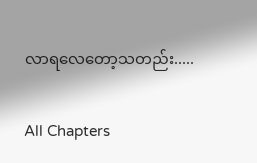လာရလေတော့သတည်း.....

All Chapters